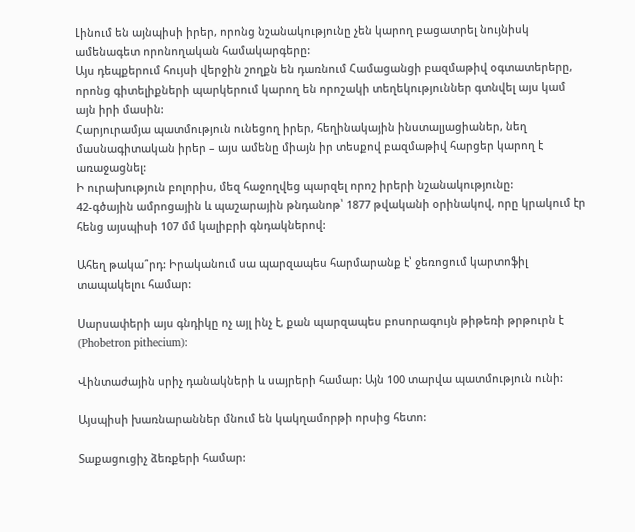Լինում են այնպիսի իրեր, որոնց նշանակությունը չեն կարող բացատրել նույնիսկ ամենագետ որոնողական համակարգերը:
Այս դեպքերում հույսի վերջին շողքն են դառնում Համացանցի բազմաթիվ օգտատերերը, որոնց գիտելիքների պարկերում կարող են որոշակի տեղեկություններ գտնվել այս կամ այն իրի մասին:
Հարյուրամյա պատմություն ունեցող իրեր, հեղինակային ինստալյացիաներ, նեղ մասնագիտական իրեր – այս ամենը միայն իր տեսքով բազմաթիվ հարցեր կարող է առաջացնել:
Ի ուրախություն բոլորիս, մեզ հաջողվեց պարզել որոշ իրերի նշանակությունը:
42-գծային ամրոցային և պաշարային թնդանոթ՝ 1877 թվականի օրինակով, որը կրակում էր հենց այսպիսի 107 մմ կալիբրի գնդակներով:

Ահեղ թակա՞րդ: Իրականում սա պարզապես հարմարանք է՝ ջեռոցում կարտոֆիլ տապակելու համար:

Սարսափերի այս գնդիկը ոչ այլ ինչ է, քան պարզապես բոսորագույն թիթեռի թրթուրն է (Phobetron pithecium):

Վինտաժային սրիչ դանակների և սայրերի համար: Այն 100 տարվա պատմություն ունի:

Այսպիսի խառնարաններ մնում են կակղամորթի որսից հետո:

Տաքացուցիչ ձեռքերի համար: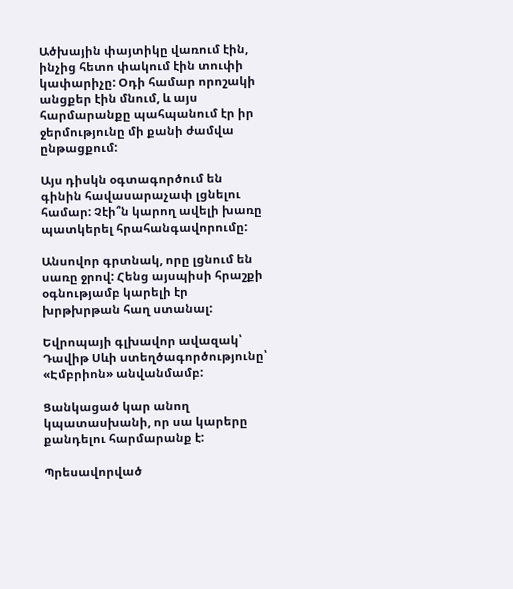Ածխային փայտիկը վառում էին, ինչից հետո փակում էին տուփի կափարիչը: Օդի համար որոշակի անցքեր էին մնում, և այս հարմարանքը պահպանում էր իր ջերմությունը մի քանի ժամվա ընթացքում:

Այս դիսկն օգտագործում են գինին հավասարաչափ լցնելու համար: Չէի՞ն կարող ավելի խառը պատկերել հրահանգավորումը:

Անսովոր գրտնակ, որը լցնում են սառը ջրով: Հենց այսպիսի հրաշքի օգնությամբ կարելի էր խրթխրթան հաղ ստանալ:

Եվրոպայի գլխավոր ավազակ՝ Դավիթ Սևի ստեղծագործությունը՝ «Էմբրիոն» անվանմամբ:

Ցանկացած կար անող կպատասխանի, որ սա կարերը քանդելու հարմարանք է:

Պրեսավորված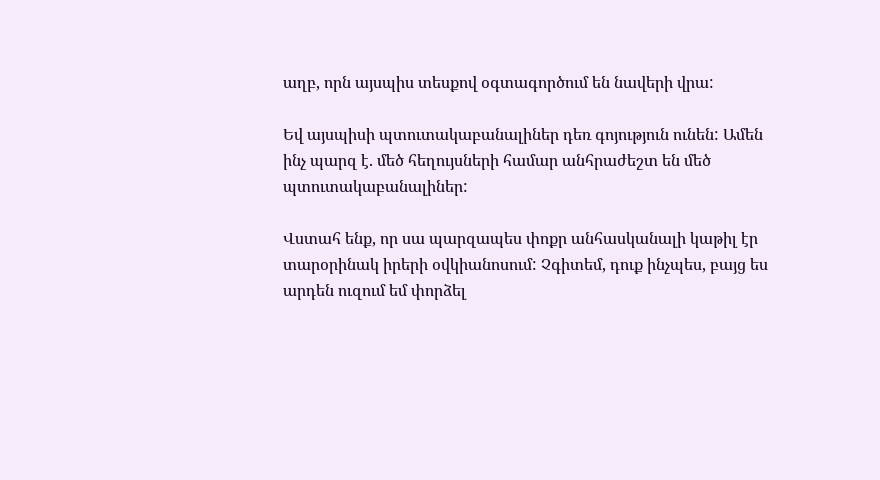աղբ, որն այսպիս տեսքով օգտագործում են նավերի վրա:

Եվ այսպիսի պտուտակաբանալիներ դեռ գոյություն ունեն: Ամեն ինչ պարզ է. մեծ հեղույսների համար անհրաժեշտ են մեծ պտուտակաբանալիներ:

Վստահ ենք, որ սա պարզապես փոքր անհասկանալի կաթիլ էր տարօրինակ իրերի օվկիանոսում: Չգիտեմ, դուք ինչպես, բայց ես արդեն ուզում եմ փորձել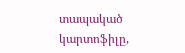տապակած կարտոֆիլը,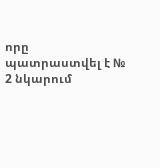որը պատրաստվել է № 2 նկարում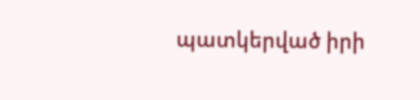պատկերված իրի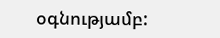օգնությամբ: